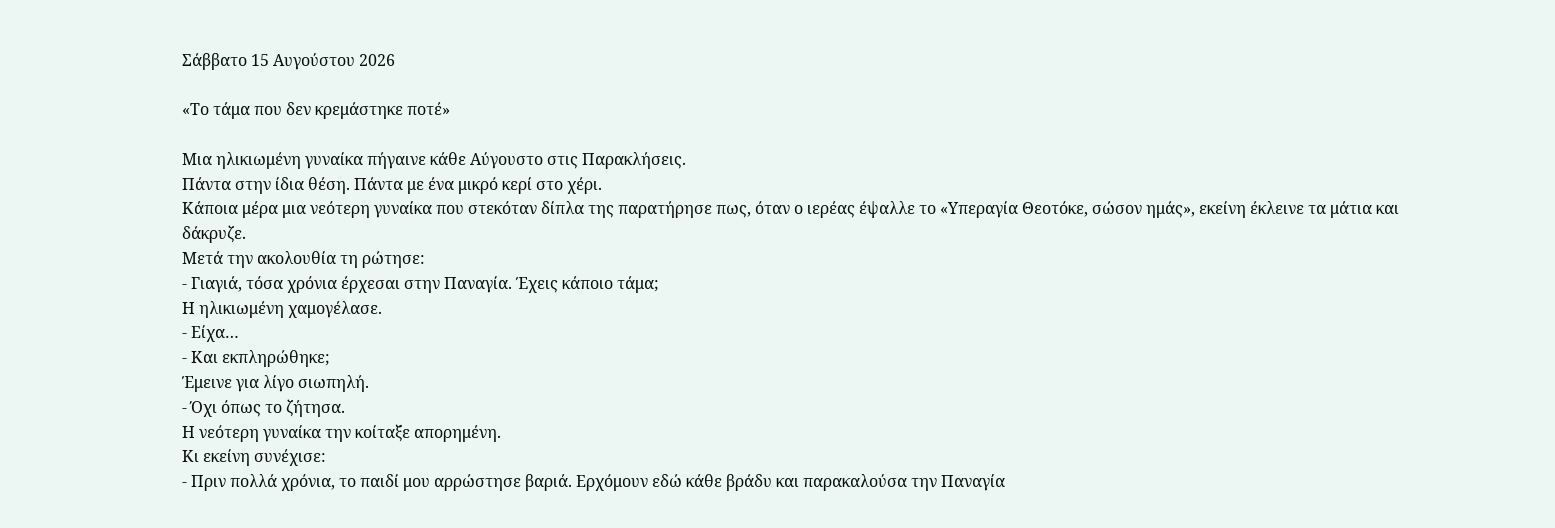Σάββατο 15 Αυγούστου 2026

«Το τάμα που δεν κρεμάστηκε ποτέ»

Μια ηλικιωμένη γυναίκα πήγαινε κάθε Αύγουστο στις Παρακλήσεις.
Πάντα στην ίδια θέση. Πάντα με ένα μικρό κερί στο χέρι.
Κάποια μέρα μια νεότερη γυναίκα που στεκόταν δίπλα της παρατήρησε πως, όταν ο ιερέας έψαλλε το «Υπεραγία Θεοτόκε, σώσον ημάς», εκείνη έκλεινε τα μάτια και δάκρυζε.
Μετά την ακολουθία τη ρώτησε:
- Γιαγιά, τόσα χρόνια έρχεσαι στην Παναγία. Έχεις κάποιο τάμα;
Η ηλικιωμένη χαμογέλασε.
- Είχα…
- Και εκπληρώθηκε;
Έμεινε για λίγο σιωπηλή.
- Όχι όπως το ζήτησα.
Η νεότερη γυναίκα την κοίταξε απορημένη.
Κι εκείνη συνέχισε:
- Πριν πολλά χρόνια, το παιδί μου αρρώστησε βαριά. Ερχόμουν εδώ κάθε βράδυ και παρακαλούσα την Παναγία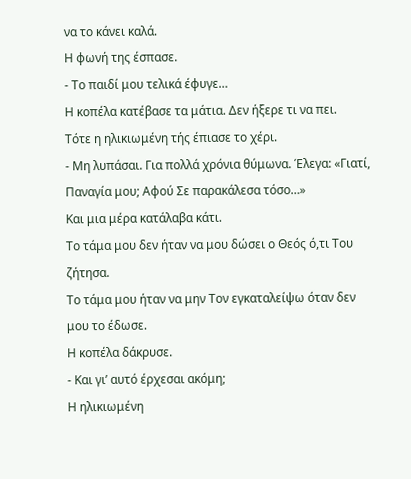να το κάνει καλά.
Η φωνή της έσπασε.
- Το παιδί μου τελικά έφυγε…
Η κοπέλα κατέβασε τα μάτια. Δεν ήξερε τι να πει.
Τότε η ηλικιωμένη τής έπιασε το χέρι.
- Μη λυπάσαι. Για πολλά χρόνια θύμωνα. Έλεγα: «Γιατί, Παναγία μου; Αφού Σε παρακάλεσα τόσο…»
Και μια μέρα κατάλαβα κάτι.
Το τάμα μου δεν ήταν να μου δώσει ο Θεός ό,τι Του ζήτησα.
Το τάμα μου ήταν να μην Τον εγκαταλείψω όταν δεν μου το έδωσε.
Η κοπέλα δάκρυσε.
- Και γι’ αυτό έρχεσαι ακόμη;
Η ηλικιωμένη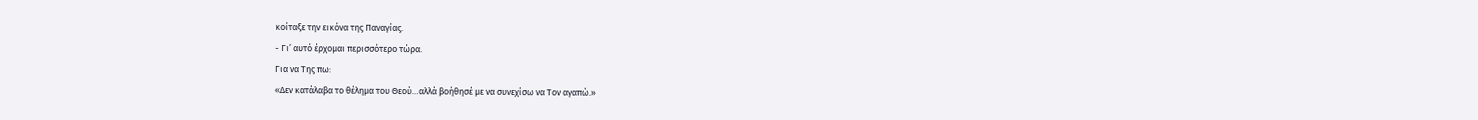κοίταξε την εικόνα της Παναγίας.
- Γι’ αυτό έρχομαι περισσότερο τώρα.
Για να Της πω:
«Δεν κατάλαβα το θέλημα του Θεού…αλλά βοήθησέ με να συνεχίσω να Τον αγαπώ.»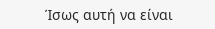Ίσως αυτή να είναι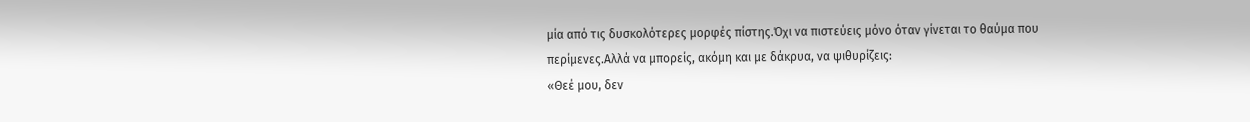μία από τις δυσκολότερες μορφές πίστης.Όχι να πιστεύεις μόνο όταν γίνεται το θαύμα που περίμενες.Αλλά να μπορείς, ακόμη και με δάκρυα, να ψιθυρίζεις:
«Θεέ μου, δεν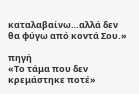καταλαβαίνω…αλλά δεν θα φύγω από κοντά Σου.»

πηγή
«Το τάμα που δεν κρεμάστηκε ποτέ»